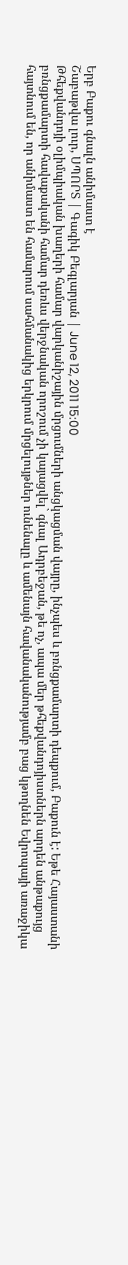Երբ Բաքու գնալն անիմաստ է
Շաբաթվա լուր, ՍՊՈՐՏ | Գագիկ Բեգլարյան | June 12, 2011 15:00
Թհեքվանդոյի օլիմպիական խաղերի համար վարկանիշային մրցումների անցկացման վայրը, ինչպես և բռնցքամարտի դեպքում, Բաքուն է: Եթե Հայաստանի բռնցքամարտի հավաքականի համար դեռևս վերջնական որոշում չի կայացվել` գնալ Ադրբեջան, թե ոչ, ապա մեր թհեքվանդոյիստներն արդեն անթաքույց հայտնում են, որ անիմաստ են համարում սահմանակից երկրում մրցելույթներ ունենալը և ամենայն հավանականությամբ բաց կթողնեն Եվրոպայի առաջիկա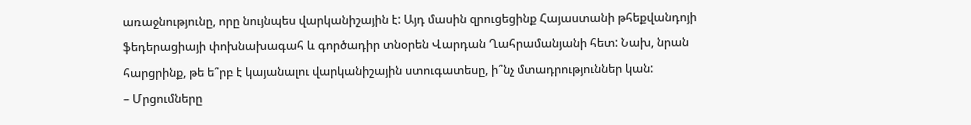առաջնությունը, որը նույնպես վարկանիշային է: Այդ մասին զրուցեցինք Հայաստանի թհեքվանդոյի ֆեդերացիայի փոխնախագահ և գործադիր տնօրեն Վարդան Ղահրամանյանի հետ: Նախ, նրան հարցրինք, թե ե՞րբ է կայանալու վարկանիշային ստուգատեսը, ի՞նչ մտադրություններ կան:
– Մրցումները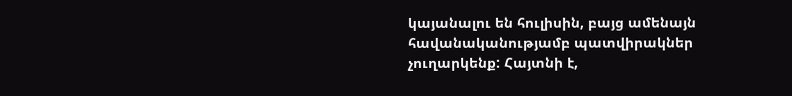կայանալու են հուլիսին, բայց ամենայն հավանականությամբ պատվիրակներ չուղարկենք: Հայտնի է,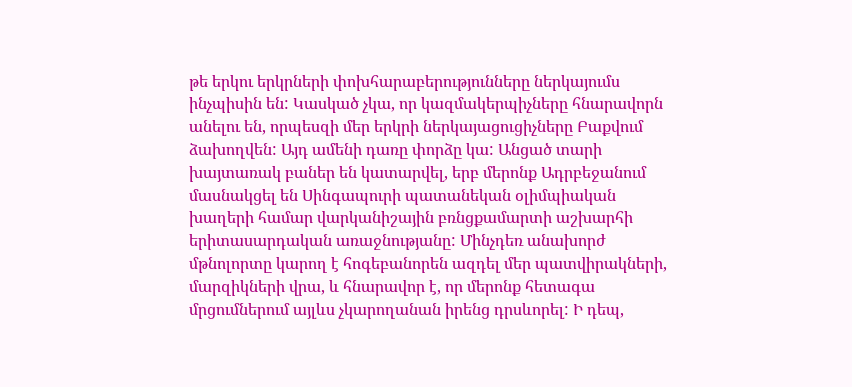թե երկու երկրների փոխհարաբերությունները ներկայումս ինչպիսին են: Կասկած չկա, որ կազմակերպիչները հնարավորն անելու են, որպեսզի մեր երկրի ներկայացուցիչները Բաքվում ձախողվեն: Այդ ամենի դառը փորձը կա: Անցած տարի խայտառակ բաներ են կատարվել, երբ մերոնք Ադրբեջանում մասնակցել են Սինգապուրի պատանեկան օլիմպիական խաղերի համար վարկանիշային բռնցքամարտի աշխարհի երիտասարդական առաջնությանը: Մինչդեռ անախորժ մթնոլորտը կարող է հոգեբանորեն ազդել մեր պատվիրակների, մարզիկների վրա, և հնարավոր է, որ մերոնք հետագա մրցումներում այլևս չկարողանան իրենց դրսևորել: Ի դեպ,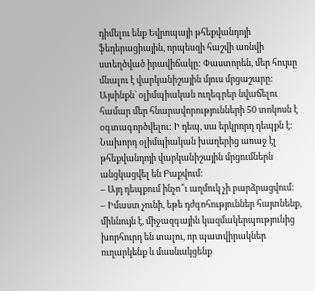դիմելու ենք Եվրոպայի թհեքվանդոյի ֆեդերացիային, որպեսզի հաշվի առնվի ստեղծված իրավիճակը: Փաստորեն, մեր հույսը մնալու է վարկանիշային մյուս մրցաշարը: Այսինքն` օլիմպիական ուղեգրեր նվաճելու համար մեր հնարավորությունների 50 տոկոսն է օգտագործվելու: Ի դեպ, սա երկրորդ դեպքն է: Նախորդ օլիմպիական խաղերից առաջ էլ թհեքվանդոյի վարկանիշային մրցումներն անցկացվել են Բաքվում:
– Այդ դեպքում ինչո՞ւ աղմուկ չի բարձրացվում:
– Իմաստ չունի, եթե դժգոհություններ հայտնենք, միևնույն է, միջազգային կազմակերպությունից խորհուրդ են տալու, որ պատվիրակներ ուղարկենք և մասնակցենք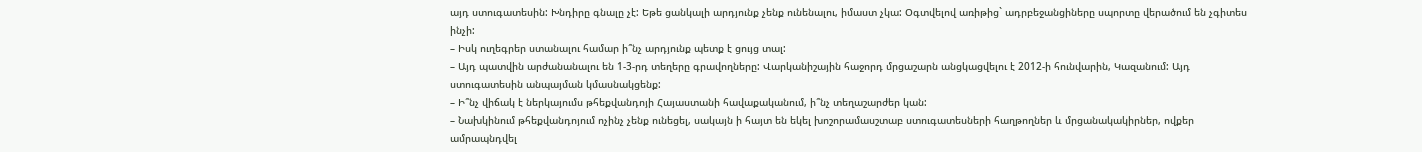այդ ստուգատեսին: Խնդիրը գնալը չէ: Եթե ցանկալի արդյունք չենք ունենալու, իմաստ չկա: Օգտվելով առիթից` ադրբեջանցիները սպորտը վերածում են չգիտես ինչի:
– Իսկ ուղեգրեր ստանալու համար ի՞նչ արդյունք պետք է ցույց տալ:
– Այդ պատվին արժանանալու են 1-3-րդ տեղերը գրավողները: Վարկանիշային հաջորդ մրցաշարն անցկացվելու է 2012-ի հունվարին, Կազանում: Այդ ստուգատեսին անպայման կմասնակցենք:
– Ի՞նչ վիճակ է ներկայումս թհեքվանդոյի Հայաստանի հավաքականում, ի՞նչ տեղաշարժեր կան:
– Նախկինում թհեքվանդոյում ոչինչ չենք ունեցել, սակայն ի հայտ են եկել խոշորամասշտաբ ստուգատեսների հաղթողներ և մրցանակակիրներ, ովքեր ամրապնդվել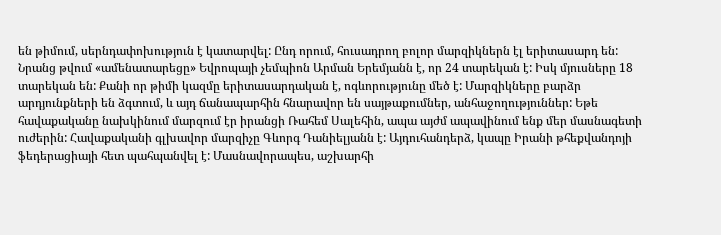են թիմում, սերնդափոխություն է կատարվել: Ընդ որում, հուսադրող բոլոր մարզիկներն էլ երիտասարդ են: Նրանց թվում «ամենատարեցը» Եվրոպայի չեմպիոն Արման Երեմյանն է, որ 24 տարեկան է: Իսկ մյուսները 18 տարեկան են: Քանի որ թիմի կազմը երիտասարդական է, ոգևորությունը մեծ է: Մարզիկները բարձր արդյունքների են ձգտում, և այդ ճանապարհին հնարավոր են սայթաքումներ, անհաջողություններ: Եթե հավաքականը նախկինում մարզում էր իրանցի Ռահեմ Սալեհին, ապա այժմ ապավինում ենք մեր մասնագետի ուժերին: Հավաքականի գլխավոր մարզիչը Գևորգ Դանիելյանն է: Այդուհանդերձ, կապը Իրանի թհեքվանդոյի ֆեդերացիայի հետ պահպանվել է: Մասնավորապես, աշխարհի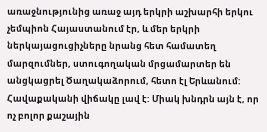առաջնությունից առաջ այդ երկրի աշխարհի երկու չեմպիոն Հայաստանում էր, և մեր երկրի ներկայացուցիչները նրանց հետ համատեղ մարզումներ, ստուգողական մրցամարտեր են անցկացրել Ծաղակաձորում, հետո էլ Երևանում:
Հավաքականի վիճակը լավ է: Միակ խնդրն այն է, որ ոչ բոլոր քաշային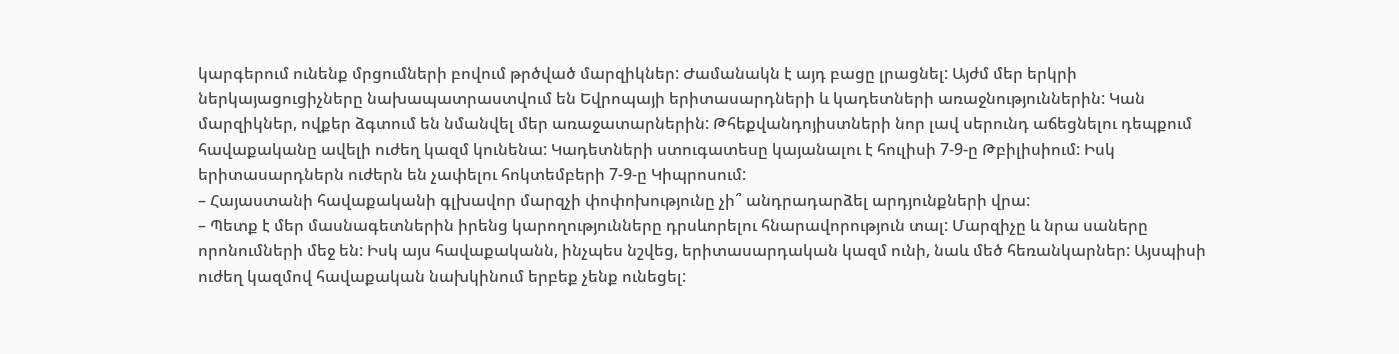կարգերում ունենք մրցումների բովում թրծված մարզիկներ: Ժամանակն է այդ բացը լրացնել: Այժմ մեր երկրի ներկայացուցիչները նախապատրաստվում են Եվրոպայի երիտասարդների և կադետների առաջնություններին: Կան մարզիկներ, ովքեր ձգտում են նմանվել մեր առաջատարներին: Թհեքվանդոյիստների նոր լավ սերունդ աճեցնելու դեպքում հավաքականը ավելի ուժեղ կազմ կունենա: Կադետների ստուգատեսը կայանալու է հուլիսի 7-9-ը Թբիլիսիում: Իսկ երիտասարդներն ուժերն են չափելու հոկտեմբերի 7-9-ը Կիպրոսում:
– Հայաստանի հավաքականի գլխավոր մարզչի փոփոխությունը չի՞ անդրադարձել արդյունքների վրա:
– Պետք է մեր մասնագետներին իրենց կարողությունները դրսևորելու հնարավորություն տալ: Մարզիչը և նրա սաները որոնումների մեջ են: Իսկ այս հավաքականն, ինչպես նշվեց, երիտասարդական կազմ ունի, նաև մեծ հեռանկարներ: Այսպիսի ուժեղ կազմով հավաքական նախկինում երբեք չենք ունեցել: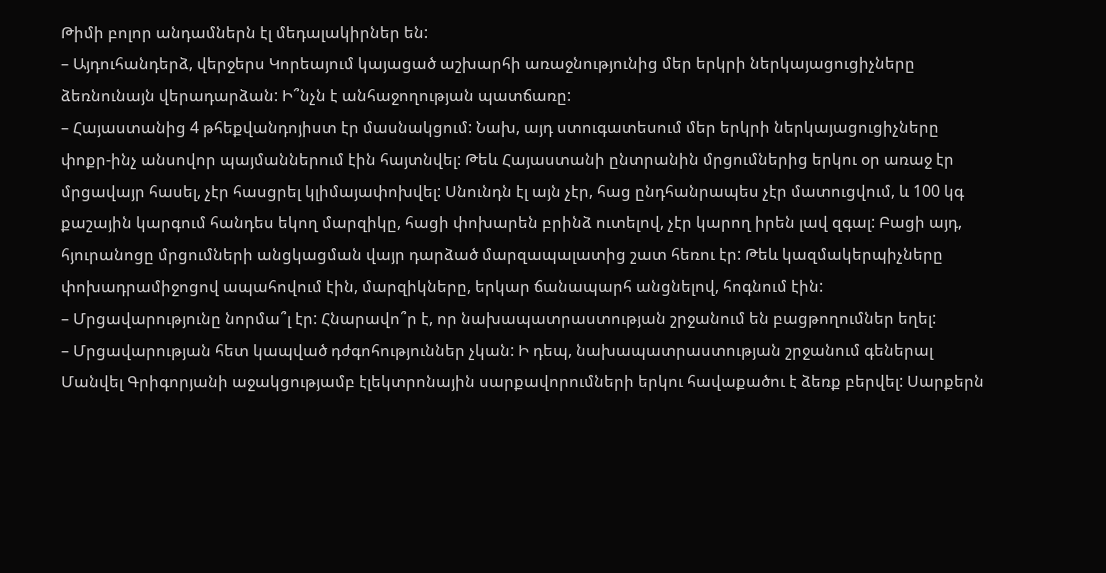Թիմի բոլոր անդամներն էլ մեդալակիրներ են:
– Այդուհանդերձ, վերջերս Կորեայում կայացած աշխարհի առաջնությունից մեր երկրի ներկայացուցիչները ձեռնունայն վերադարձան: Ի՞նչն է անհաջողության պատճառը:
– Հայաստանից 4 թհեքվանդոյիստ էր մասնակցում: Նախ, այդ ստուգատեսում մեր երկրի ներկայացուցիչները փոքր-ինչ անսովոր պայմաններում էին հայտնվել: Թեև Հայաստանի ընտրանին մրցումներից երկու օր առաջ էր մրցավայր հասել, չէր հասցրել կլիմայափոխվել: Սնունդն էլ այն չէր, հաց ընդհանրապես չէր մատուցվում, և 100 կգ քաշային կարգում հանդես եկող մարզիկը, հացի փոխարեն բրինձ ուտելով, չէր կարող իրեն լավ զգալ: Բացի այդ, հյուրանոցը մրցումների անցկացման վայր դարձած մարզապալատից շատ հեռու էր: Թեև կազմակերպիչները փոխադրամիջոցով ապահովում էին, մարզիկները, երկար ճանապարհ անցնելով, հոգնում էին:
– Մրցավարությունը նորմա՞լ էր: Հնարավո՞ր է, որ նախապատրաստության շրջանում են բացթողումներ եղել:
– Մրցավարության հետ կապված դժգոհություններ չկան: Ի դեպ, նախապատրաստության շրջանում գեներալ Մանվել Գրիգորյանի աջակցությամբ էլեկտրոնային սարքավորումների երկու հավաքածու է ձեռք բերվել: Սարքերն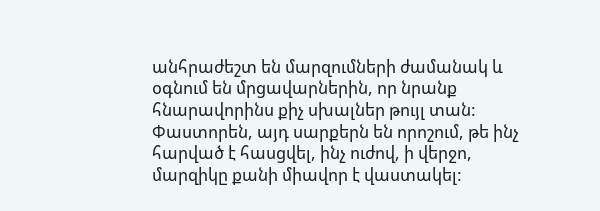անհրաժեշտ են մարզումների ժամանակ և օգնում են մրցավարներին, որ նրանք հնարավորինս քիչ սխալներ թույլ տան: Փաստորեն, այդ սարքերն են որոշում, թե ինչ հարված է հասցվել, ինչ ուժով, ի վերջո, մարզիկը քանի միավոր է վաստակել: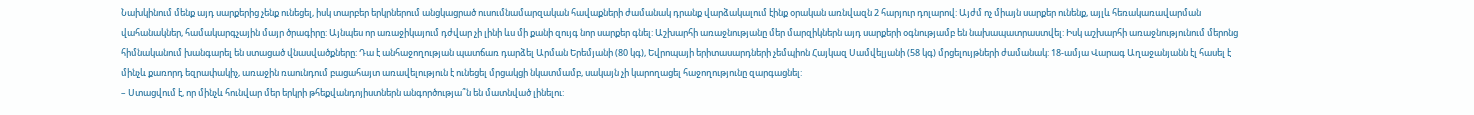Նախկինում մենք այդ սարքերից չենք ունեցել, իսկ տարբեր երկրներում անցկացրած ուսումնամարզական հավաքների ժամանակ դրանք վարձակալում էինք օրական առնվազն 2 հարյուր դոլարով: Այժմ ոչ միայն սարքեր ունենք, այլև հեռակառավարման վահանակներ, համակարգչային մայր ծրագիրը: Այնպես որ առաջիկայում դժվար չի լինի ևս մի քանի զույգ նոր սարքեր գնել: Աշխարհի առաջնությանը մեր մարզիկներն այդ սարքերի օգնությամբ են նախապատրաստվել: Իսկ աշխարհի առաջնությունում մերոնց հիմնականում խանգարել են ստացած վնասվածքները: Դա է անհաջողության պատճառ դարձել Արման Երեմյանի (80 կգ), Եվրոպայի երիտասարդների չեմպիոն Հայկազ Սամվելյանի (58 կգ) մրցելույթների ժամանակ: 18-ամյա Վարագ Աղաջանյանն էլ հասել է մինչև քառորդ եզրափակիչ, առաջին ռաունդում բացահայտ առավելություն է ունեցել մրցակցի նկատմամբ, սակայն չի կարողացել հաջողությունը զարգացնել:
– Ստացվում է, որ մինչև հունվար մեր երկրի թհեքվանդոյիստներն անգործությա՞ն են մատնված լինելու: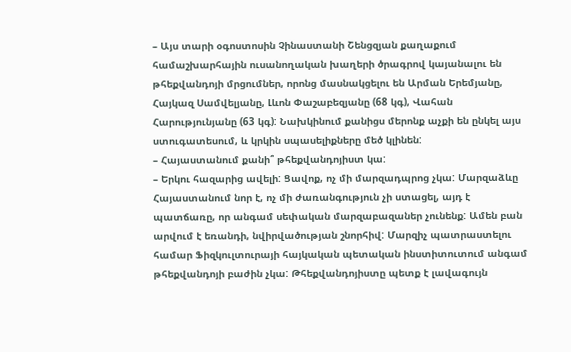– Այս տարի օգոստոսին Չինաստանի Շենցզյան քաղաքում համաշխարհային ուսանողական խաղերի ծրագրով կայանալու են թհեքվանդոյի մրցումներ, որոնց մասնակցելու են Արման Երեմյանը, Հայկազ Սամվելյանը, Լևոն Փաշաբեզյանը (68 կգ), Վահան Հարությունյանը (63 կգ): Նախկինում քանիցս մերոնք աչքի են ընկել այս ստուգատեսում, և կրկին սպասելիքները մեծ կլինեն:
– Հայաստանում քանի՞ թհեքվանդոյիստ կա:
– Երկու հազարից ավելի: Ցավոք, ոչ մի մարզադպրոց չկա: Մարզաձևը Հայաստանում նոր է, ոչ մի ժառանգություն չի ստացել, այդ է պատճառը, որ անգամ սեփական մարզաբազաներ չունենք: Ամեն բան արվում է եռանդի, նվիրվածության շնորհիվ: Մարզիչ պատրաստելու համար Ֆիզկուլտուրայի հայկական պետական ինստիտուտում անգամ թհեքվանդոյի բաժին չկա: Թհեքվանդոյիստը պետք է լավագույն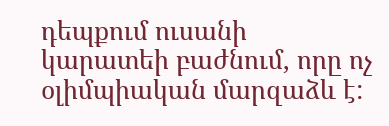դեպքում ուսանի կարատեի բաժնում, որը ոչ օլիմպիական մարզաձև է: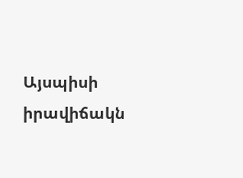Այսպիսի իրավիճակն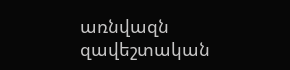առնվազն զավեշտական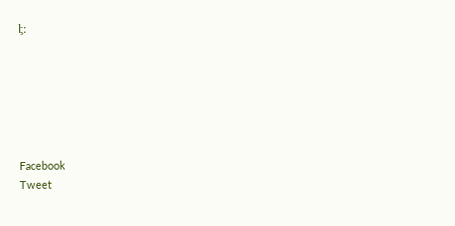է:






Facebook
Tweet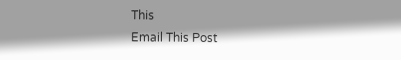This
Email This Post